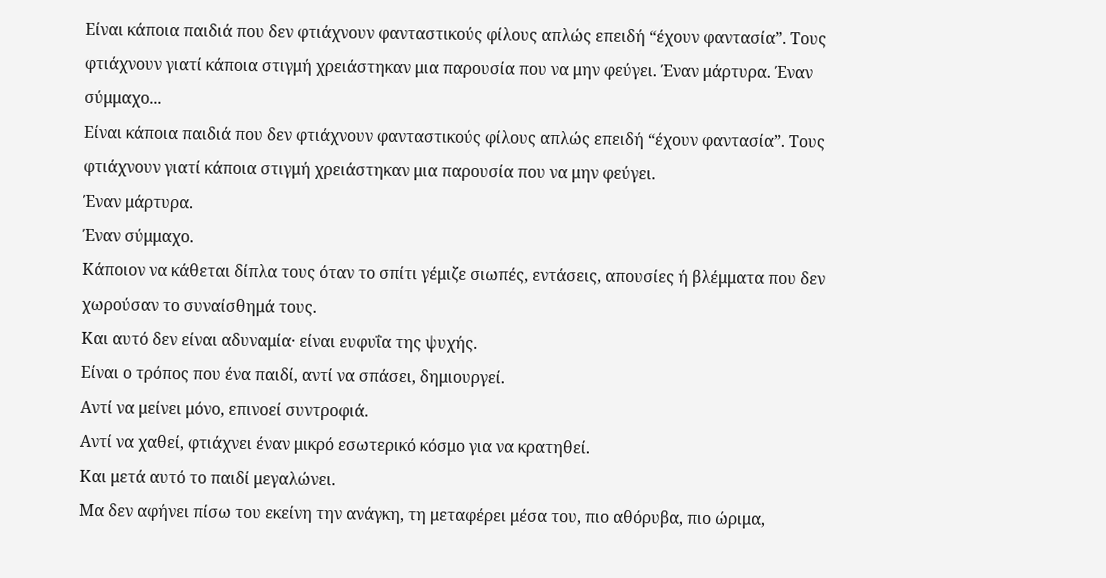Είναι κάποια παιδιά που δεν φτιάχνουν φανταστικούς φίλους απλώς επειδή “έχουν φαντασία”. Τους φτιάχνουν γιατί κάποια στιγμή χρειάστηκαν μια παρουσία που να μην φεύγει. Έναν μάρτυρα. Έναν σύμμαχο...
Είναι κάποια παιδιά που δεν φτιάχνουν φανταστικούς φίλους απλώς επειδή “έχουν φαντασία”. Τους φτιάχνουν γιατί κάποια στιγμή χρειάστηκαν μια παρουσία που να μην φεύγει.
Έναν μάρτυρα.
Έναν σύμμαχο.
Κάποιον να κάθεται δίπλα τους όταν το σπίτι γέμιζε σιωπές, εντάσεις, απουσίες ή βλέμματα που δεν χωρούσαν το συναίσθημά τους.
Και αυτό δεν είναι αδυναμία· είναι ευφυΐα της ψυχής.
Είναι ο τρόπος που ένα παιδί, αντί να σπάσει, δημιουργεί.
Αντί να μείνει μόνο, επινοεί συντροφιά.
Αντί να χαθεί, φτιάχνει έναν μικρό εσωτερικό κόσμο για να κρατηθεί.
Και μετά αυτό το παιδί μεγαλώνει.
Μα δεν αφήνει πίσω του εκείνη την ανάγκη, τη μεταφέρει μέσα του, πιο αθόρυβα, πιο ώριμα,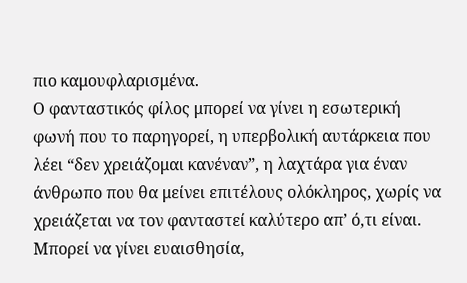πιο καμουφλαρισμένα.
Ο φανταστικός φίλος μπορεί να γίνει η εσωτερική φωνή που το παρηγορεί, η υπερβολική αυτάρκεια που λέει “δεν χρειάζομαι κανέναν”, η λαχτάρα για έναν άνθρωπο που θα μείνει επιτέλους ολόκληρος, χωρίς να χρειάζεται να τον φανταστεί καλύτερο απ’ ό,τι είναι.
Μπορεί να γίνει ευαισθησία,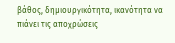βάθος, δημιουργικότητα, ικανότητα να πιάνει τις αποχρώσεις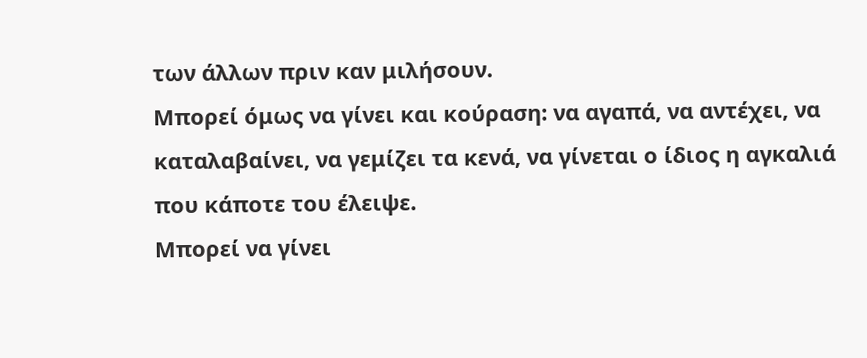των άλλων πριν καν μιλήσουν.
Μπορεί όμως να γίνει και κούραση: να αγαπά, να αντέχει, να καταλαβαίνει, να γεμίζει τα κενά, να γίνεται ο ίδιος η αγκαλιά που κάποτε του έλειψε.
Μπορεί να γίνει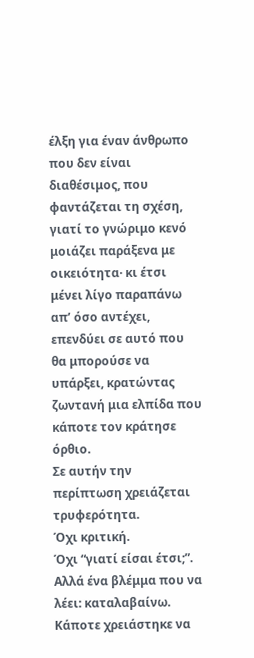έλξη για έναν άνθρωπο που δεν είναι διαθέσιμος, που φαντάζεται τη σχέση, γιατί το γνώριμο κενό μοιάζει παράξενα με οικειότητα· κι έτσι μένει λίγο παραπάνω απ’ όσο αντέχει, επενδύει σε αυτό που θα μπορούσε να υπάρξει, κρατώντας ζωντανή μια ελπίδα που κάποτε τον κράτησε όρθιο.
Σε αυτήν την περίπτωση χρειάζεται τρυφερότητα.
Όχι κριτική.
Όχι “γιατί είσαι έτσι;”. Αλλά ένα βλέμμα που να λέει: καταλαβαίνω.
Κάποτε χρειάστηκε να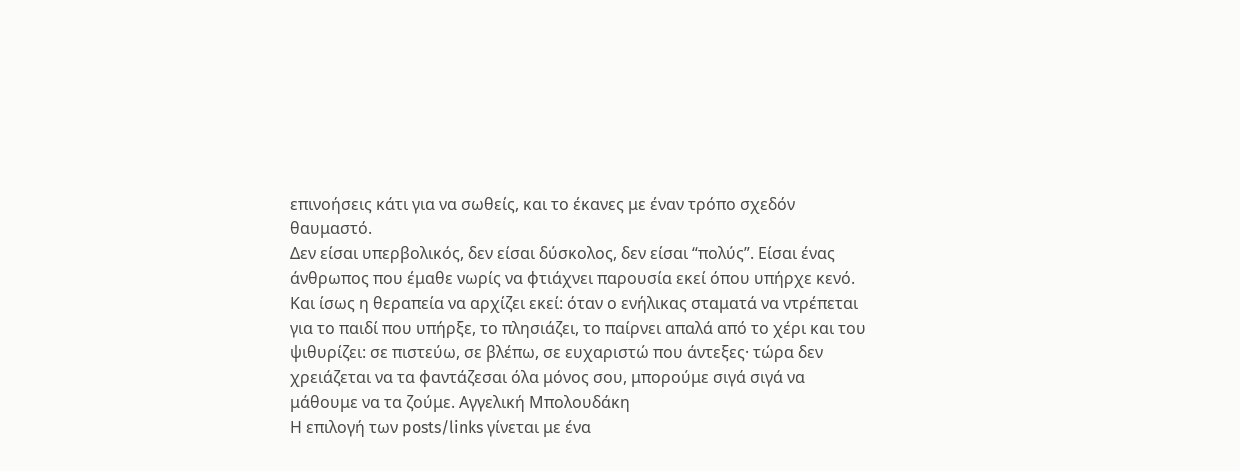επινοήσεις κάτι για να σωθείς, και το έκανες με έναν τρόπο σχεδόν θαυμαστό.
Δεν είσαι υπερβολικός, δεν είσαι δύσκολος, δεν είσαι “πολύς”. Είσαι ένας άνθρωπος που έμαθε νωρίς να φτιάχνει παρουσία εκεί όπου υπήρχε κενό.
Και ίσως η θεραπεία να αρχίζει εκεί: όταν ο ενήλικας σταματά να ντρέπεται για το παιδί που υπήρξε, το πλησιάζει, το παίρνει απαλά από το χέρι και του ψιθυρίζει: σε πιστεύω, σε βλέπω, σε ευχαριστώ που άντεξες· τώρα δεν χρειάζεται να τα φαντάζεσαι όλα μόνος σου, μπορούμε σιγά σιγά να μάθουμε να τα ζούμε. Αγγελική Μπολουδάκη
Η επιλογή των posts/links γίνεται με ένα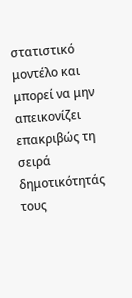στατιστικό μοντέλο και μπορεί να μην απεικονίζει επακριβώς τη σειρά δημοτικότητάς τους